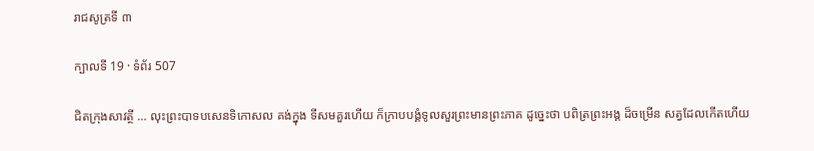រាជសូត្រទី ៣

ក្បាលទី 19 · ទំព័រ 507

ជិតក្រុងសាវត្ថី … លុះព្រះបាទបសេនទិកោសល គង់ក្នុង ទីសមគួរហើយ ក៏ក្រាបបង្គំទូលសួរព្រះមានព្រះភាគ ដូច្នេះថា បពិត្រព្រះអង្គ ដ៏ចម្រើន សត្វដែលកើតហើយ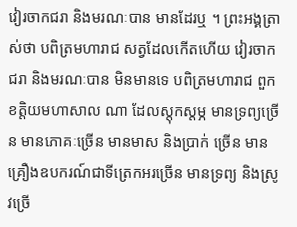វៀរចាកជរា និងមរណៈបាន មានដែរឬ ។ ព្រះអង្គត្រាស់ថា បពិត្រមហារាជ សត្វដែលកើតហើយ វៀរចាក ជរា និងមរណៈបាន មិនមានទេ បពិត្រមហារាជ ពួកខត្តិយមហាសាល ណា ដែលស្តុកស្តម្ភ មានទ្រព្យច្រើន មានភោគៈច្រើន មានមាស និងប្រាក់ ច្រើន មានគ្រឿងឧបករណ៍ជាទីត្រេកអរច្រើន មានទ្រព្យ និងស្រូវច្រើ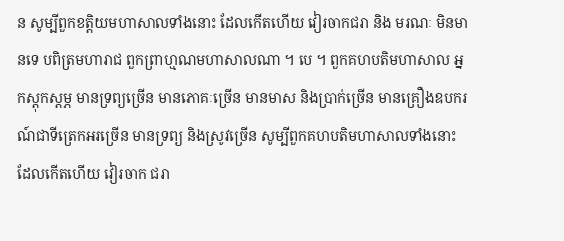ន សូម្បីពួកខត្តិយមហាសាលទាំងនោះ ដែលកើតហើយ វៀរចាកជរា និង មរណៈ មិនមានទេ បពិត្រមហារាជ ពួកព្រាហ្មណមហាសាលណា ។ បេ ។ ពួកគហបតិមហាសាល អ្នកស្តុកស្តម្ភ មានទ្រព្យច្រើន មានភោគៈច្រើន មានមាស និងប្រាក់ច្រើន មានគ្រឿងឧបករណ៍ជាទីត្រេកអរច្រើន មានទ្រព្យ និងស្រូវច្រើន សូម្បីពួកគហបតិមហាសាលទាំងនោះ ដែលកើតហើយ វៀរចាក ជរា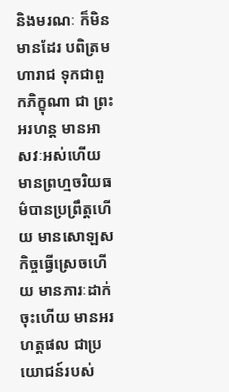និងមរណៈ ក៏មិនមានដែរ បពិត្រមហារាជ ទុកជាពួកភិក្ខុណា ជា ព្រះអរហន្ត មានអាសវៈអស់ហើយ មានព្រហ្មចរិយធម៌បានប្រព្រឹត្តហើយ មានសោឡសកិច្ចធ្វើស្រេចហើយ មានភារៈដាក់ចុះហើយ មានអរហត្តផល ជាប្រយោជន៍របស់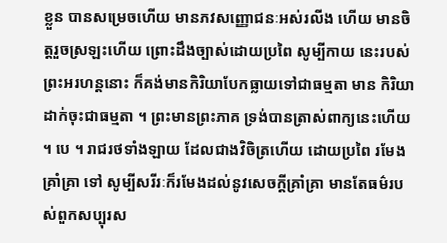ខ្លួន បានសម្រេចហើយ មានភវសញ្ញោជនៈអស់រលីង ហើយ មានចិត្តរួចស្រឡះហើយ ព្រោះដឹងច្បាស់ដោយប្រពៃ សូម្បីកាយ នេះរបស់ព្រះអរហន្តនោះ ក៏គង់មានកិរិយាបែកធ្លាយទៅជាធម្មតា មាន កិរិយាដាក់ចុះជាធម្មតា ។ ព្រះមានព្រះភាគ ទ្រង់បានត្រាស់ពាក្យនេះហើយ ។ បេ ។ រាជរថទាំងឡាយ ដែលជាងវិចិត្រហើយ ដោយប្រពៃ រមែងគ្រាំគ្រា ទៅ សូម្បីសរីរៈក៏រមែងដល់នូវសេចក្តីគ្រាំគ្រា មានតែធម៌របស់ពួកសប្បុរស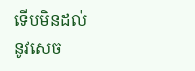ទើបមិនដល់នូវសេច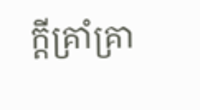ក្តីគ្រាំគ្រា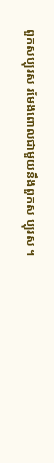ពួកសប្បុរស រមែងពោលជាមួយនឹងពួកស ប្បុរស ។